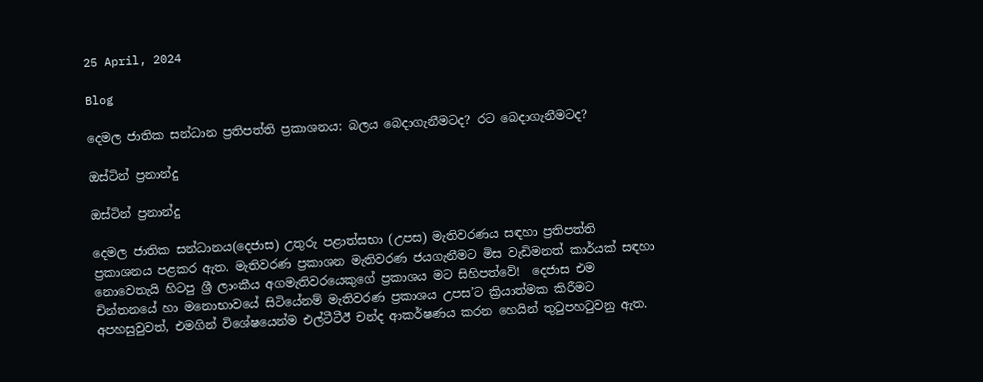25 April, 2024

Blog

දෙමල ජාතික සන්ධාන ප්‍රතිපත්ති ප්‍රකාශනය: බලය බෙදාගැනීමටද? රට බෙදාගැනීමටද?

ඔස්ටින් ප්‍රනාන්දු

ඔස්ටින් ප්‍රනාන්දු

දෙමල ජාතික සන්ධානය(දෙජාස) උතුරු පළාත්සභා (උපස) මැතිවරණය සඳහා ප්‍රතිපත්ති ප්‍රකාශනය පළකර ඇත. මැතිවරණ ප්‍රකාශන මැතිවරණ ජයගැනීමට මිස වැඩිමනත් කාර්යක් සඳහා නොවෙතැයි හිටපු ශ්‍රී ලාංකීය අගමැතිවරයෙකුගේ ප්‍රකාශය මට සිහිපත්වේ!  දෙජාස එම චින්තනයේ හා මනොභාවයේ සිටියේනම් මැතිවරණ ප්‍රකාශය උපස’ට ක්‍රියාත්මක කිරීමට අපහසුවුවත්, එමගින් විශේෂයෙන්ම එල්ටීටීඊ චන්ද ආකර්ෂණය කරන හෙයින් තුටුපහටුවනු ඇත.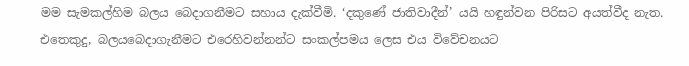මම සැමකල්හිම බලය බෙදාගනීමට සහාය දැක්වීමි. ‘දකුණේ ජාතිවාදීන්’ යයි හඳුන්වන පිරිසට අයත්වීද නැත. එතෙකුදු, බලයබෙදාගැනීමට එරෙහිවන්නන්ට සංකල්පමය ලෙස එය විවේචනයට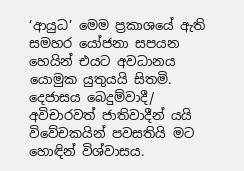‘ආයුධ’ මෙම ප්‍රකාශයේ ඇති සමහර යෝජනා සපයන හෙයින් එයට අවධානය යොමුක යුතුයයි සිතමි. දෙජාසය බෙදුම්වාදී/ අවිචාරවත් ජාතිවාදීන් යයි විවේචකයින් පවසතියි මට හොඳින් විශ්වාසය.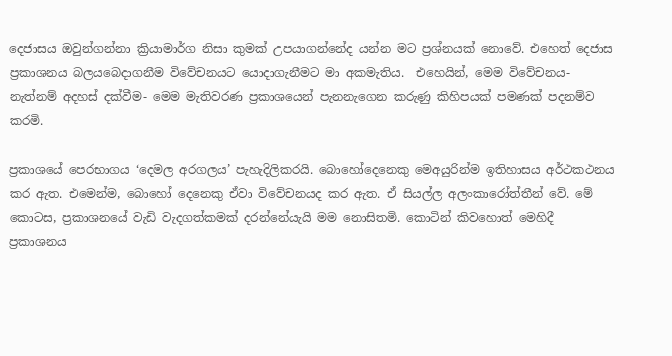දෙජාසය ඔවුන්ගන්නා ක්‍රියාමාර්ග නිසා කුමක් උපයාගන්නේද යන්න මට ප්‍රශ්නයක් නොවේ. එහෙත් දෙජාස ප්‍රකාශනය බලයබෙදාගනීම විවේචනයට යොදාගැනීමට මා අකමැතිය.  එහෙයින්, මෙම විවේචනය- නැත්නම් අදහස් දක්වීම- මෙම මැතිවරණ ප්‍රකාශයෙන් පැනනැගෙන කරුණු කිහිපයක් පමණක් පදනම්ව කරමි.

ප්‍රකාශයේ පෙරභාගය ‘දෙමල අරගලය’ පැහැදිලිකරයි. බොහෝදෙනෙකු මෙඅයුරින්ම ඉතිහාසය අර්ථකථනය කර ඇත. එමෙන්ම, බොහෝ දෙනෙකු ඒවා විවේචනයද කර ඇත. ඒ සියල්ල අලංකාරෝත්තීන් වේ. මේ කොටස, ප්‍රකාශනයේ වැඩි වැදගත්කමක් දරන්නේයැයි මම නොසිතමි. කොටින් කිවහොත් මෙහිදී ප්‍රකාශනය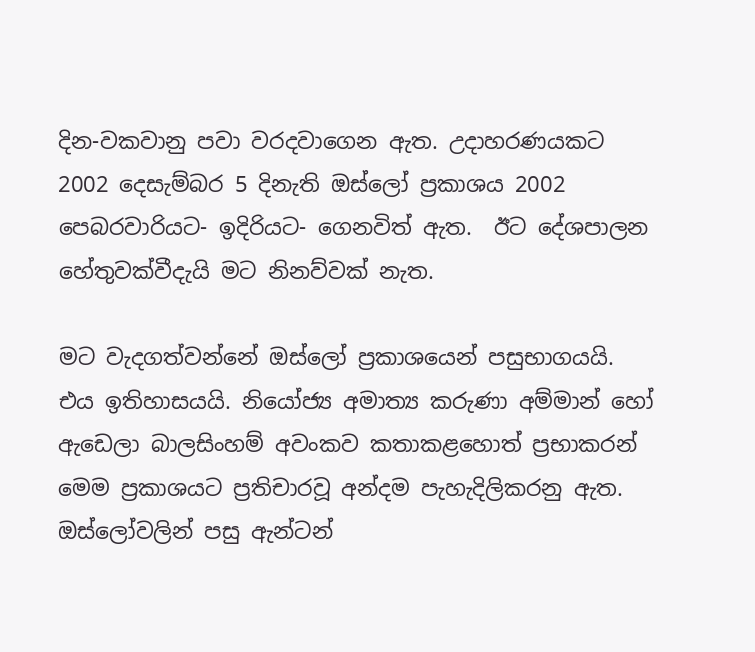දින-වකවානු පවා වරදවාගෙන ඇත. උදාහරණයකට 2002 දෙසැම්බර 5 දිනැති ඔස්ලෝ ප්‍රකාශය 2002 පෙබරවාරියට- ඉදිරියට- ගෙනවිත් ඇත.  ඊට දේශපාලන හේතුවක්වීදැයි මට නිනව්වක් නැත.

මට වැදගත්වන්නේ ඔස්ලෝ ප්‍රකාශයෙන් පසුභාගයයි.  එය ඉතිහාසයයි. නියෝජ්‍ය අමාත්‍ය කරුණා අම්මාන් හෝ ඇඩෙලා බාලසිංහම් අවංකව කතාකළහොත් ප්‍රභාකරන් මෙම ප්‍රකාශයට ප්‍රතිචාරවූ අන්දම පැහැදිලිකරනු ඇත. ඔස්ලෝවලින් පසු ඇන්ටන්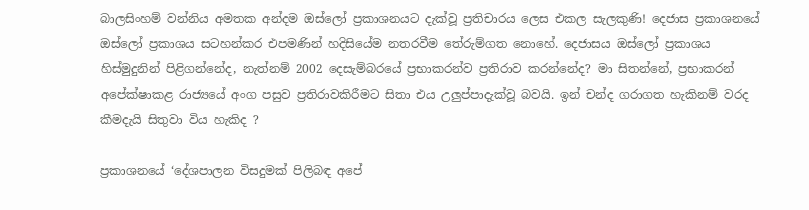බාලසිංහම් වන්නිය අමතක අන්දම ඔස්ලෝ ප්‍රකාශනයට දැක්වූ ප්‍රතිචාරය ලෙස එකල සැලකුණි! දෙජාස ප්‍රකාශනයේ  ඔස්ලෝ ප්‍රකාශය සටහන්කර එපමණින් හදිසියේම නතරවීම තේරුම්ගත නොහේ. දෙජාසය ඔස්ලෝ ප්‍රකාශය හිස්මුදුනින් පිළිගන්නේද, නැත්නම් 2002 දෙසැම්බරයේ ප්‍රභාකරන්ව ප්‍රතිරාව කරන්නේද? මා සිතන්නේ, ප්‍රභාකරන් අපේක්ෂාකළ රාජ්‍යයේ අංග පසුව ප්‍රතිරාවකිරීමට සිතා එය උලුප්පාදැක්වූ බවයි. ඉන් චන්ද ගරාගත හැකිනම් වරද කීමදැයි සිතුවා විය හැකිද ?

ප්‍රකාශනයේ ‘දේශපාලන විසදුමක් පිලිබඳ අපේ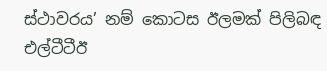ස්ථාවරය’ නම් කොටස ඊලමක් පිලිබඳ එල්ටීටීඊ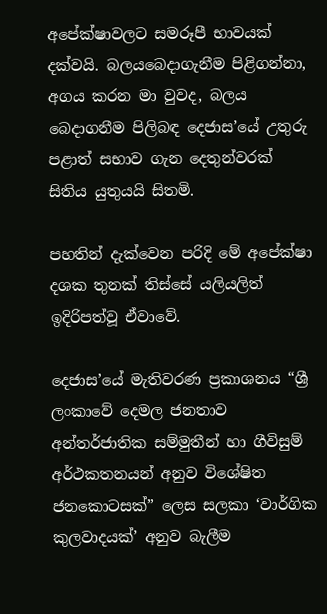අපේක්ෂාවලට සමරූපී භාවයක් දක්වයි. බලයබෙදාගැනීම පිළිගන්නා, අගය කරන මා වුවද, බලය බෙදාගනීම පිලිබඳ දෙජාස’යේ උතුරු පළාත් සභාව ගැන දෙතුන්වරක් සිතිය යුතුයයි සිතමි.

පහතින් දැක්වෙන පරිදි මේ අපේක්ෂා දශක තුනක් තිස්සේ යලියලිත් ඉදිරිපත්වූ ඒවාවේ.

දෙජාස’යේ මැතිවරණ ප්‍රකාශනය “ශ්‍රී ලංකාවේ දෙමල ජනතාව අන්තර්ජාතික සම්මුතීන් හා ගීවිසුම් අර්ථකතනයන් අනුව විශේෂිත ජනකොටසක්” ලෙස සලකා ‘වාර්ගික කුලවාදයක්’ අනුව බැලීම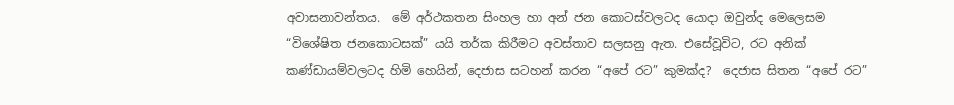අවාසනාවන්තය.  මේ අර්ථකතන සිංහල හා අන් ජන කොටස්වලටද යොදා ඔවුන්ද මෙලෙසම “විශේෂිත ජනකොටසක්” යයි තර්ක කිරීමට අවස්තාව සලසනු ඇත. එසේවූවිට, රට අනික් කණ්ඩායම්වලටද හිමි හෙයින්, දෙජාස සටහන් කරන “අපේ රට” කුමක්ද?  දෙජාස සිතන “අපේ රට”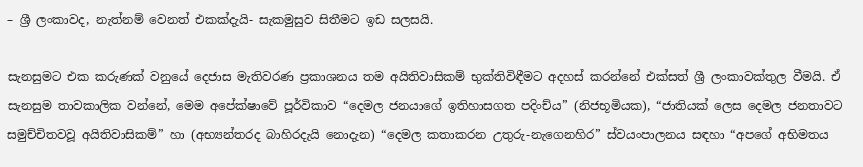– ශ්‍රී ලංකාවද, නැත්නම් වෙනත් එකක්දැයි- සැකමුසුව සිතීමට ඉඩ සලසයි.

සැනසුමට එක කරුණක් වනුයේ දෙජාස මැතිවරණ ප්‍රකාශනය තම අයිතිවාසිකම් භුක්තිවිඳීමට අදහස් කරන්නේ එක්සත් ශ්‍රී ලංකාවක්තුල වීමයි. ඒ සැනසුම තාවකාලික වන්නේ, මෙම අපේක්ෂාවේ පූර්විකාව “දෙමල ජනයාගේ ඉතිහාසගත පදිංච්ය” (නිජභූමියක), “ජාතියක් ලෙස දෙමල ජනතාවට සමුච්චිතවවූ අයිතිවාසිකම්” හා (අභ්‍යන්තරද බාහිරදැයි නොදැන) “දෙමල කතාකරන උතුරු-නැගෙනහිර” ස්වයංපාලනය සඳහා “අපගේ අභිමතය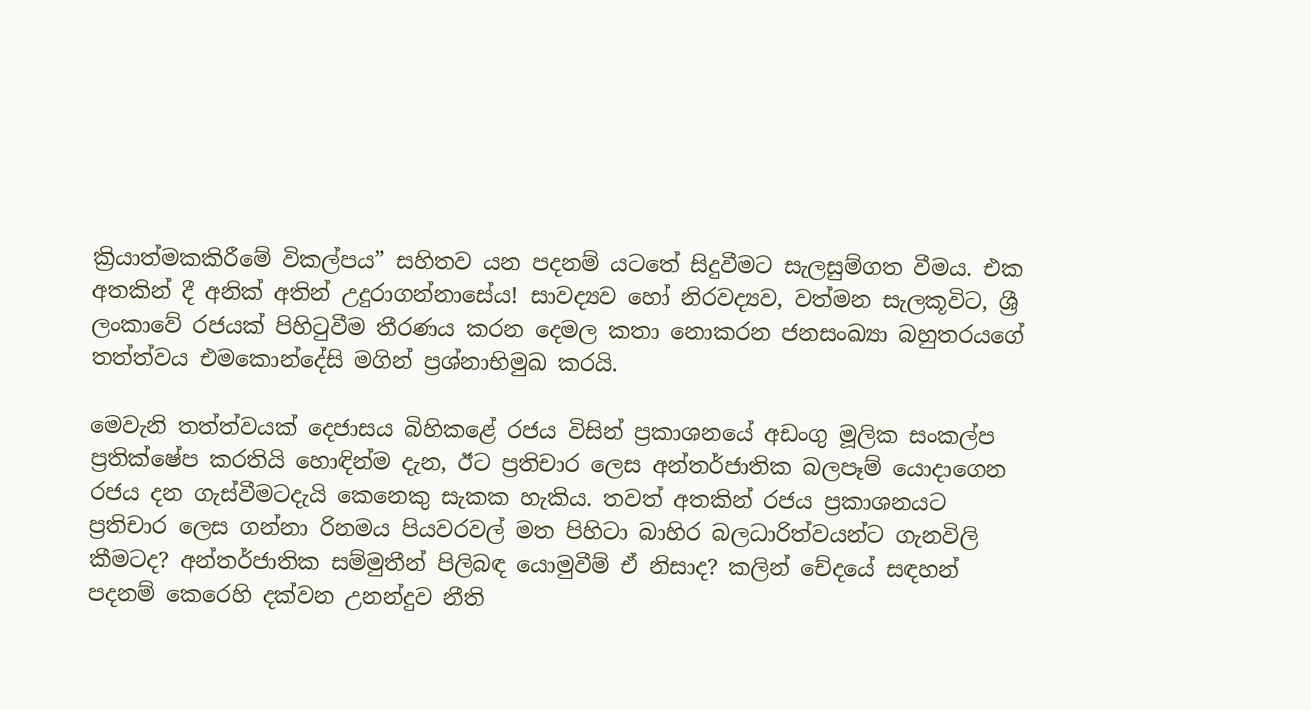ක්‍රියාත්මකකිරීමේ විකල්පය” සහිතව යන පදනම් යටතේ සිදුවීමට සැලසුම්ගත වීමය. එක අතකින් දී අනික් අතින් උදුරාගන්නාසේය! සාවද්‍යව හෝ නිරවද්‍යව, වත්මන සැලකූවිට, ශ්‍රී ලංකාවේ රජයක් පිහිටුවීම තීරණය කරන දෙමල කතා නොකරන ජනසංඛ්‍යා බහුතරයගේ තත්ත්වය එමකොන්දේසි මගින් ප්‍රශ්නාභිමුඛ කරයි.

මෙවැනි තත්ත්වයක් දෙජාසය බිහිකළේ රජය විසින් ප්‍රකාශනයේ අඩංගු මූලික සංකල්ප ප්‍රතික්ෂේප කරතියි හොඳින්ම දැන, ඊට ප්‍රතිචාර ලෙස අන්තර්ජාතික බලපෑම් යොදාගෙන රජය දන ගැස්වීමටදැයි කෙනෙකු සැකක හැකිය. තවත් අතකින් රජය ප්‍රකාශනයට ප්‍රතිචාර ලෙස ගන්නා රිනමය පියවරවල් මත පිහිටා බාහිර බලධාරිත්වයන්ට ගැනවිලි කීමටද? අන්තර්ජාතික සම්මුතීන් පිලිබඳ යොමුවීම් ඒ නිසාද? කලින් චේදයේ සඳහන් පදනම් කෙරෙහි දක්වන උනන්දුව නීති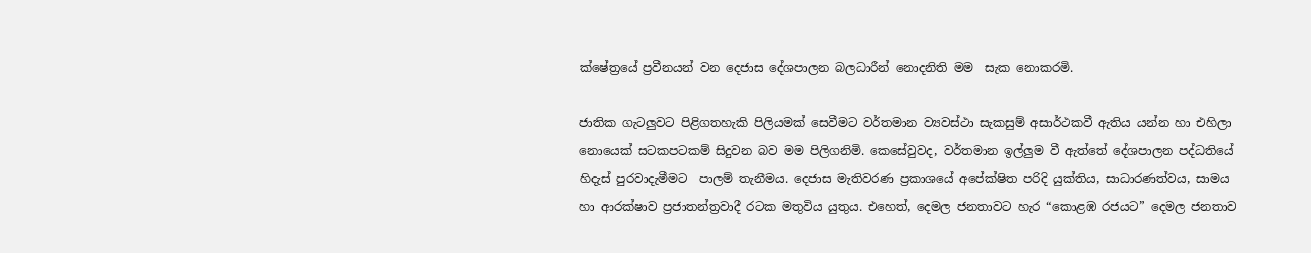ක්ෂේත්‍රයේ ප්‍රවීනයන් වන දෙජාස දේශපාලන බලධාරීන් නොදනිති මම  සැක නොකරමි.

ජාතික ගැටලුවට පිළිගතහැකි පිලියමක් සෙවීමට වර්තමාන ව්‍යවස්ථා සැකසුම් අසාර්ථකවී ඇතිය යන්න හා එහිලා නොයෙක් සටකපටකම් සිදුවන බව මම පිලිගනිමි. කෙසේවුවද, වර්තමාන ඉල්ලුම වී ඇත්තේ දේශපාලන පද්ධතියේ හිදැස් පුරවාදැමීමට  පාලම් තැනීමය. දෙජාස මැතිවරණ ප්‍රකාශයේ අපේක්ෂිත පරිදි යුක්තිය, සාධාරණත්වය, සාමය හා ආරක්ෂාව ප්‍රජාතන්ත්‍රවාදී රටක මතුවිය යුතුය. එහෙත්, දෙමල ජනතාවට හැර “කොළඹ රජයට” දෙමල ජනතාව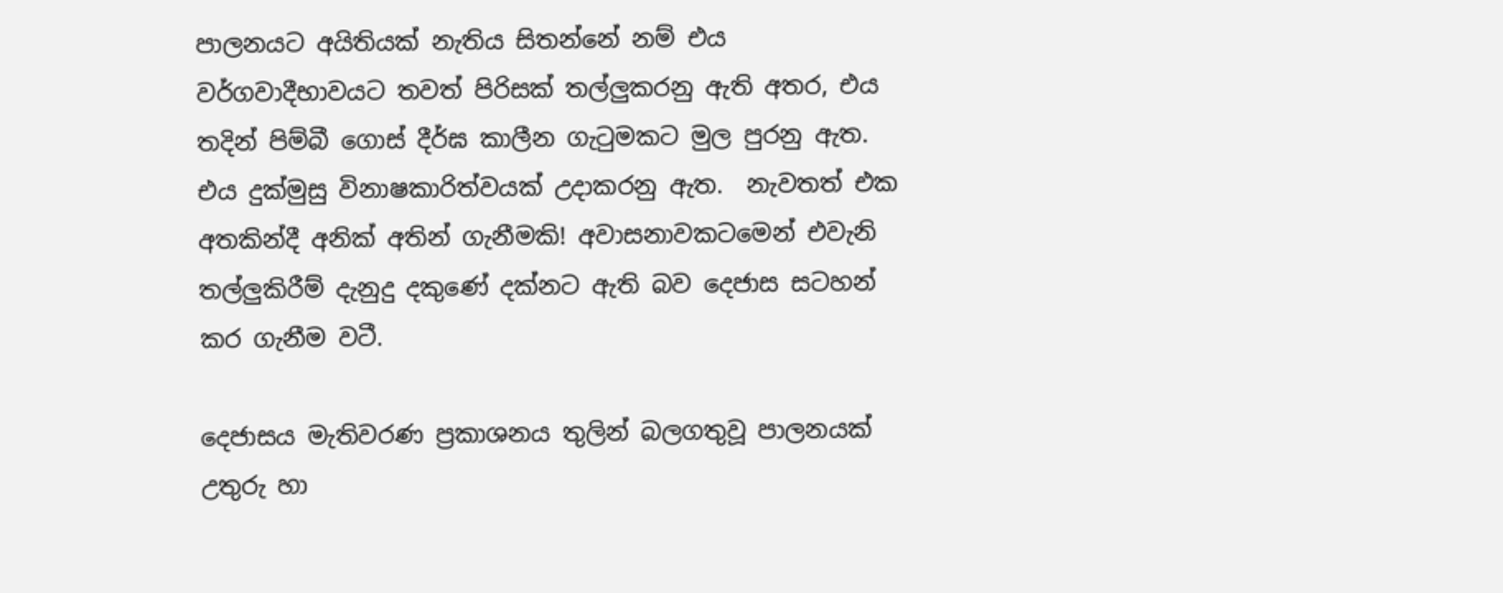පාලනයට අයිතියක් නැතිය සිතන්නේ නම් එය වර්ගවාදීභාවයට තවත් පිරිසක් තල්ලුකරනු ඇති අතර, එය තදින් පිම්බී ගොස් දීර්ඝ කාලීන ගැටුමකට මුල පුරනු ඇත. එය දුක්මුසු විනාෂකාරිත්වයක් උදාකරනු ඇත.  නැවතත් එක අතකින්දී අනික් අතින් ගැනීමකි! අවාසනාවකටමෙන් එවැනි තල්ලුකිරීම් දැනුදු දකුණේ දක්නට ඇති බව දෙජාස සටහන් කර ගැනීම වටී.

දෙජාසය මැතිවරණ ප්‍රකාශනය තුලින් බලගතුවූ පාලනයක් උතුරු හා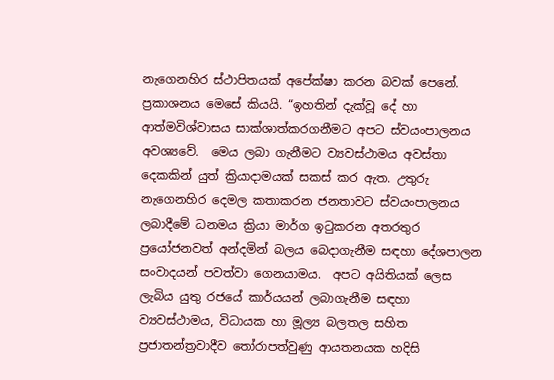නැගෙනහිර ස්ථාපිතයක් අපේක්ෂා කරන බවක් පෙනේ.   ප්‍රකාශනය මෙසේ කියයි. “ඉහතින් දැක්වූ දේ හා ආත්මවිශ්වාසය සාක්ශාත්කරගනීමට අපට ස්වයංපාලනය අවශ්‍යවේ.  මෙය ලබා ගැනීමට ව්‍යවස්ථාමය අවස්තා දෙකකින් යුත් ක්‍රියාදාමයක් සකස් කර ඇත. උතුරු නැගෙනහිර දෙමල කතාකරන ජනතාවට ස්වයංපාලනය ලබාදීමේ ධනමය ක්‍රියා මාර්ග ඉටුකරන අතරතුර ප්‍රයෝජනවත් අන්දමින් බලය බෙදාගැනීම සඳහා දේශපාලන සංවාදයන් පවත්වා ගෙනයාමය.  අපට අයිතියක් ලෙස ලැබිය යුතු රජයේ කාර්යයන් ලබාගැනීම සඳහා ව්‍යවස්ථාමය, විධායක හා මූල්‍ය බලතල සහිත ප්‍රජාතන්ත්‍රවාදීව තෝරාපත්වුණු ආයතනයක හදිසි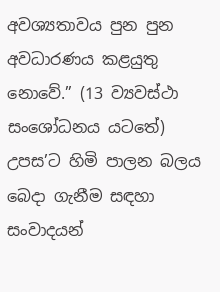අවශ්‍යතාවය පුන පුන අවධාරණය කළයුතු නොවේ.” (13 ව්‍යවස්ථා සංශෝධනය යටතේ) උපස’ට හිමි පාලන බලය බෙදා ගැනීම සඳහා සංවාදයන්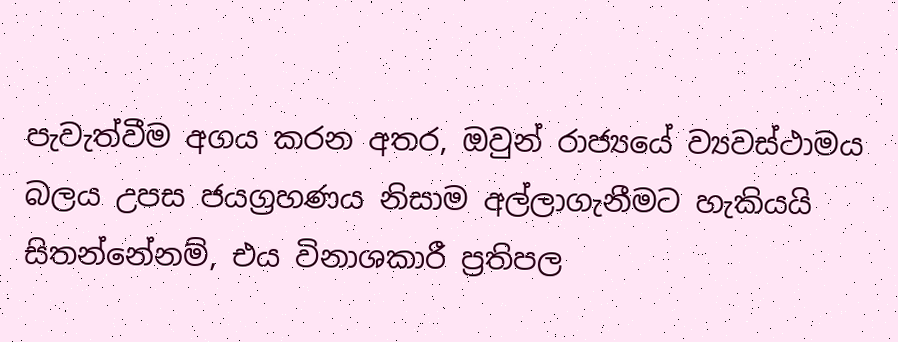පැවැත්වීම අගය කරන අතර, ඔවුන් රාජ්‍යයේ ව්‍යවස්ථාමය බලය උපස ජයග්‍රහණය නිසාම අල්ලාගැනීමට හැකියයි සිතන්නේනම්, එය විනාශකාරී ප්‍රතිපල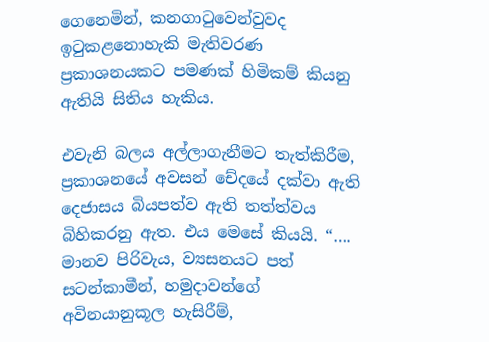ගෙනෙමින්, කනගාටුවෙන්වුවද ඉටුකළනොහැකි මැතිවරණ ප්‍රකාශනයකට පමණක් හිමිකම් කියනු ඇතියි සිතිය හැකිය.

එවැනි බලය අල්ලාගැනීමට තැත්කිරීම, ප්‍රකාශනයේ අවසන් චේදයේ දක්වා ඇති දෙජාසය බියපත්ව ඇති තත්ත්වය බිහිකරනු ඇත. එය මෙසේ කියයි. “…. මානව පිරිවැය, ව්‍යසනයට පත් සටන්කාමීන්, හමුදාවන්ගේ අවිනයානුකූල හැසිරීම්,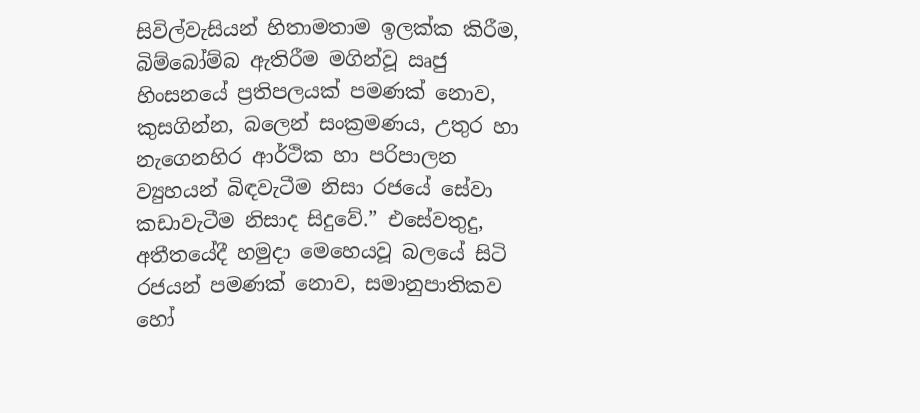සිවිල්වැසියන් හිතාමතාම ඉලක්ක කිරීම, බිම්බෝම්බ ඇතිරීම මගින්වූ ඍජු හිංසනයේ ප්‍රතිපලයක් පමණක් නොව, කුසගින්න, බලෙන් සංක්‍රමණය, උතුර හා නැගෙනහිර ආර්ථික හා පරිපාලන ව්‍යුහයන් බිඳවැටීම නිසා රජයේ සේවා කඩාවැටීම නිසාද සිදුවේ.” එසේවතුදු, අතීතයේදී හමුදා මෙහෙයවූ බලයේ සිටි රජයන් පමණක් නොව, සමානුපාතිකව හෝ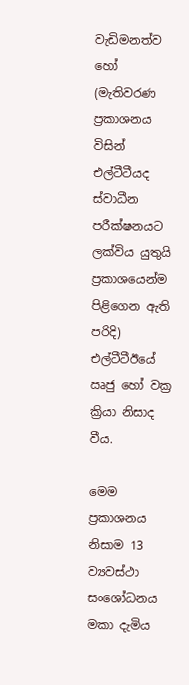වැඩිමනත්ව හෝ (මැතිවරණ ප්‍රකාශනය විසින් එල්ටීටීයද ස්වාධීන පරීක්ෂනයට ලක්විය යුතුයි ප්‍රකාශයෙන්ම පිළිගෙන ඇති පරිදි) එල්ටීටීඊයේ ඍජු හෝ වක්‍ර ක්‍රියා නිසාද වීය.

මෙම ප්‍රකාශනය නිසාම 13 ව්‍යවස්ථා සංශෝධනය මකා දැමිය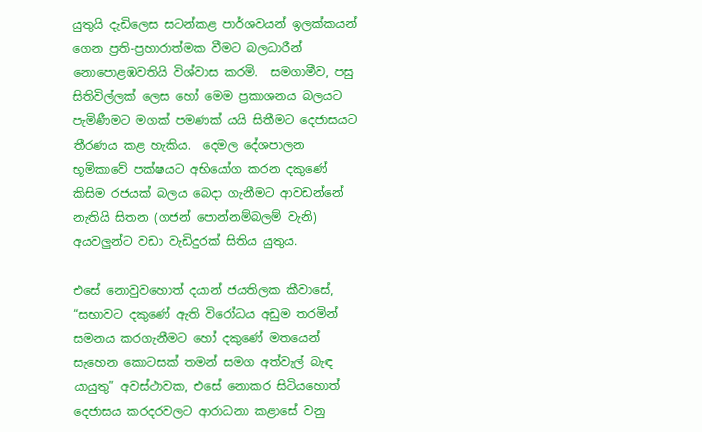යුතුයි දැඩිලෙස සටන්කළ පාර්ශවයන් ඉලක්කයන් ගෙන ප්‍රති-ප්‍රහාරාත්මක වීමට බලධාරීන් නොපොළඹවතියි විශ්වාස කරමි.  සමගාමීව, පසු සිතිවිල්ලක් ලෙස හෝ මෙම ප්‍රකාශනය බලයට පැමිණීමට මගක් පමණක් යයි සිතීමට දෙජාසයට තීරණය කළ හැකිය.  දෙමල දේශපාලන භූමිකාවේ පක්ෂයට අභියෝග කරන දකුණේ කිසිම රජයක් බලය බෙදා ගැනීමට ආවඩන්නේ නැතියි සිතන (ගජන් පොන්නම්බලම් වැනි) අයවලුන්ට වඩා වැඩිදුරක් සිතිය යුතුය.

එසේ නොවුවහොත් දයාන් ජයතිලක කීවාසේ, “සභාවට දකුණේ ඇති විරෝධය අඩුම තරමින් සමනය කරගැනීමට හෝ දකුණේ මතයෙන් සැහෙන කොටසක් තමන් සමග අත්වැල් බැඳ යායුතු” අවස්ථාවක, එසේ නොකර සිටියහොත් දෙජාසය කරදරවලට ආරාධනා කළාසේ වනු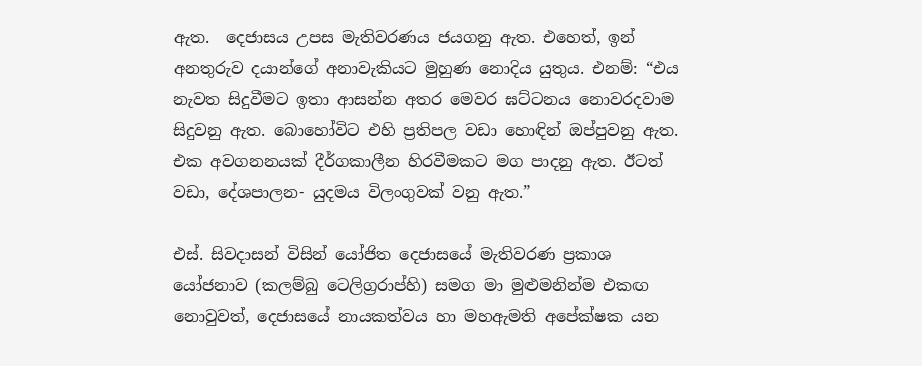ඇත.  දෙජාසය උපස මැතිවරණය ජයගනු ඇත. එහෙත්, ඉන් අනතුරුව දයාන්ගේ අනාවැකියට මුහුණ නොදිය යුතුය. එනම්: “එය නැවත සිදුවීමට ඉතා ආසන්න අතර මෙවර ඝට්ටනය නොවරදවාම සිදුවනු ඇත. බොහෝවිට එහි ප්‍රතිපල වඩා හොඳින් ඔප්පුවනු ඇත. එක අවගනනයක් දීර්ගකාලීන හිරවීමකට මග පාදනු ඇත. ඊටත් වඩා, දේශපාලන- යුදමය විලංගුවක් වනු ඇත.”

එස්. සිවදාසන් විසින් යෝජිත දෙජාසයේ මැතිවරණ ප්‍රකාශ යෝජනාව (කලම්බු ටෙලිග්‍රරාප්හි) සමග මා මුළුමනින්ම එකඟ නොවුවත්, දෙජාසයේ නායකත්වය හා මහඇමති අපේක්ෂක යන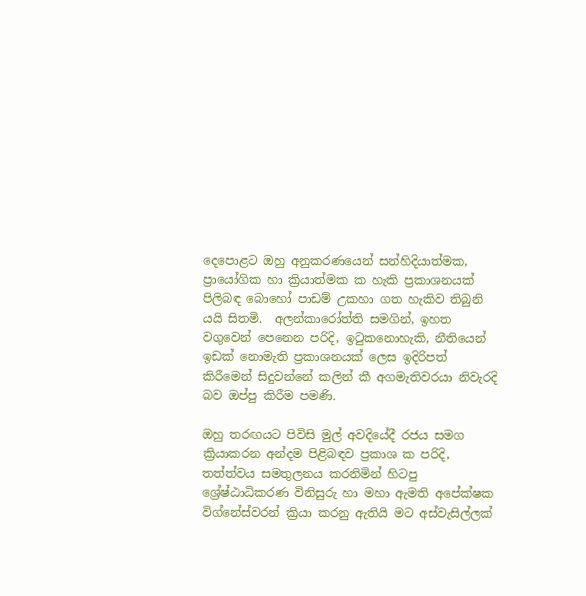දෙපොළට ඔහු අනුකරණයෙන් සන්හිදියාත්මක, ප්‍රායෝගික හා ක්‍රියාත්මක ක හැකි ප්‍රකාශනයක් පිලිබඳ බොහෝ පාඩම් උකහා ගත හැකිව තිබුනි යයි සිතමි.  අලන්කාරෝත්ති සමගින්, ඉහත වගුවෙන් පෙනෙන පරිදි, ඉටුකනොහැකි, නීතියෙන් ඉඩක් නොමැති ප්‍රකාශනයක් ලෙස ඉදිරිපත් කිරීමෙන් සිදුවන්නේ කලින් කී අගමැතිවරයා නිවැරදි බව ඔප්පු කිරීම පමණි.

ඔහු තරඟයට පිවිසි මුල් අවදියේදී රජය සමග ක්‍රියාකරන අන්දම පිළිබඳව ප්‍රකාශ ක පරිදි, තත්ත්වය සමතුලනය කරනිමින් හිටපු ශ්‍රේෂ්ඨාධිකරණ විනිසුරු හා මහා ඇමති අපේක්ෂක විග්නේස්වරන් ක්‍රියා කරනු ඇතියි මට අස්වැසිල්ලක්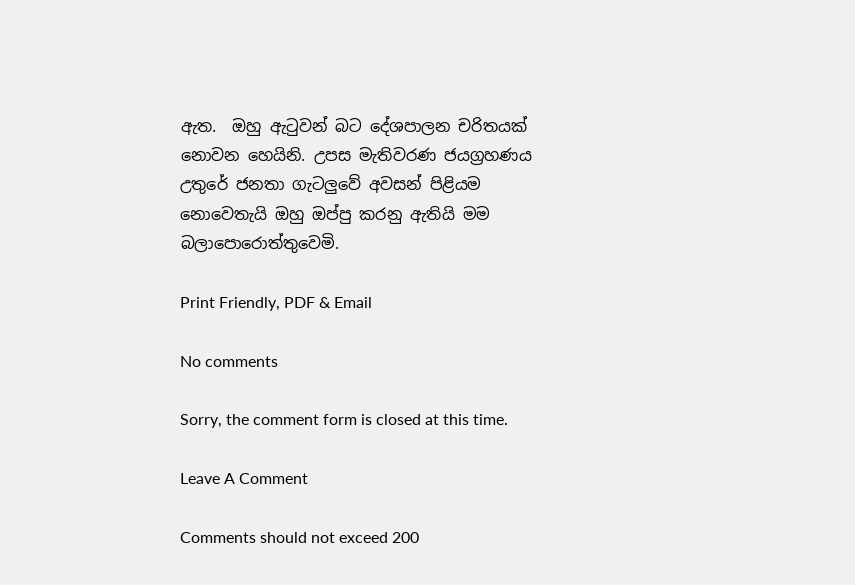ඇත.  ඔහු ඇටුවන් බට දේශපාලන චරිතයක් නොවන හෙයිනි. උපස මැතිවරණ ජයග්‍රහණය උතුරේ ජනතා ගැටලුවේ අවසන් පිළියම නොවෙතැයි ඔහු ඔප්පු කරනු ඇතියි මම බලාපොරොත්තුවෙමි.

Print Friendly, PDF & Email

No comments

Sorry, the comment form is closed at this time.

Leave A Comment

Comments should not exceed 200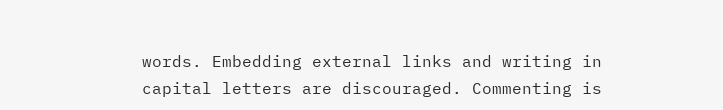words. Embedding external links and writing in capital letters are discouraged. Commenting is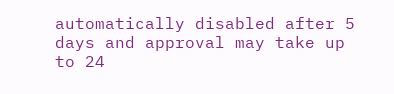automatically disabled after 5 days and approval may take up to 24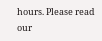hours. Please read our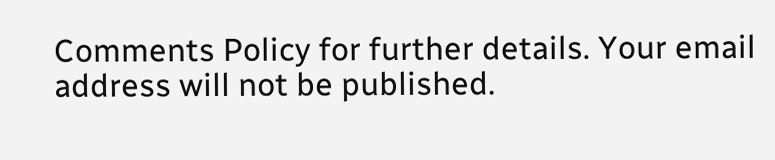Comments Policy for further details. Your email address will not be published.